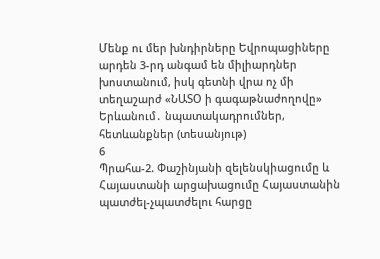Մենք ու մեր խնդիրները Եվրոպացիները արդեն 3-րդ անգամ են միլիարդներ խոստանում, իսկ գետնի վրա ոչ մի տեղաշարժ «ՆԱՏՕ ի գագաթնաժողովը» Երևանում․ նպատակադրումներ, հետևանքներ (տեսանյութ)
6
Պրահա-2. Փաշինյանի զելենսկիացումը և Հայաստանի արցախացումը Հայաստանին պատժել-չպատժելու հարցը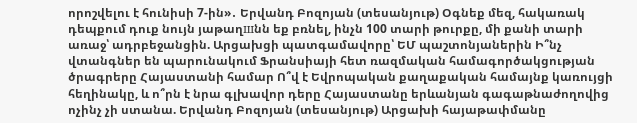որոշվելու է հունիսի 7-ին»․ Երվանդ Բոզոյան (տեսանյութ) Օգնեք մեզ, հակառակ դեպքում դուք նույն յաթաղшնն եք բռնել, ինչն 100 տարի թուրքը, մի քանի տարի առաջ՝ ադրբեջանցին. Արցախցի պատգամավորը՝ ԵՄ պաշտոնյաներին Ի՞նչ վտանգներ են պարունակում Ֆրանսիայի հետ ռազմական համագործակցության ծրագրերը Հայաստանի համար Ո՞վ է Եվրոպական քաղաքական համայնք կառույցի հեղինակը, և ո՞րն է նրա գլխավոր դերը Հայաստանը երևանյան գագաթնաժողովից ոչինչ չի ստանա. Երվանդ Բոզոյան (տեսանյութ) Արցախի հայաթափմանը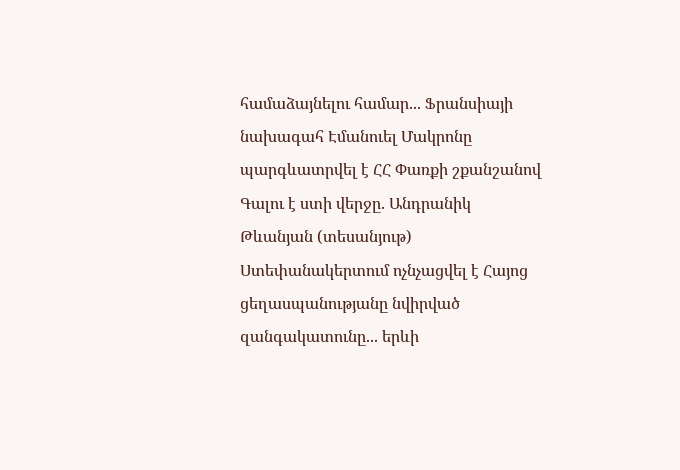համաձայնելու համար... Ֆրանսիայի նախագահ Էմանուել Մակրոնը պարգևատրվել է ՀՀ Փառքի շքանշանով Գալու է ստի վերջը. Անդրանիկ Թևանյան (տեսանյութ) Ստեփանակերտում ոչնչացվել է Հայոց ցեղասպանությանը նվիրված զանգակատունը... երևի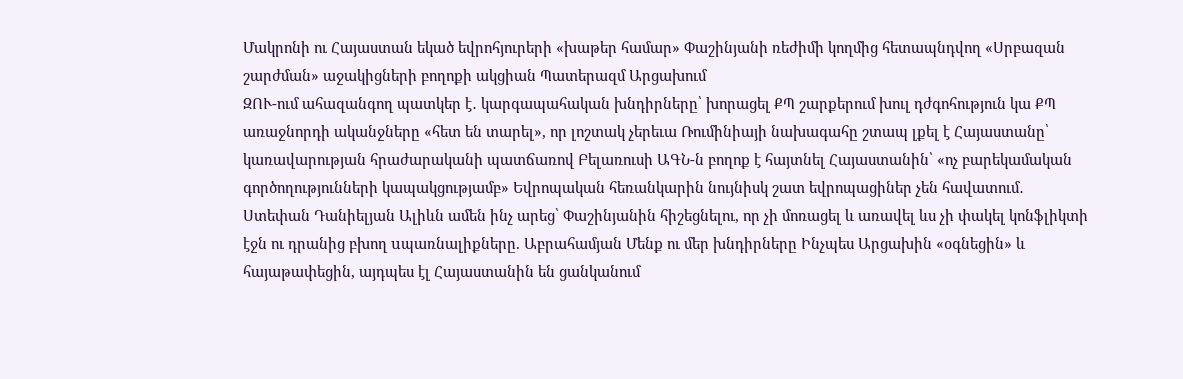Մակրոնի ու Հայաստան եկած եվրոհյուրերի «խաթեր համար» Փաշինյանի ռեժիմի կողմից հետապնդվող «Սրբազան շարժման» աջակիցների բողոքի ակցիան Պատերազմ Արցախում
ԶՈՒ-ում ահազանգող պատկեր է․ կարգապահական խնդիրները՝ խորացել ՔՊ շարքերում խուլ դժգոհություն կա ՔՊ առաջնորդի ականջները «հետ են տարել», որ լոշտակ չերեւա Ռումինիայի նախագահը շտապ լքել է Հայաստանը՝ կառավարության հրաժարականի պատճառով Բելառուսի ԱԳՆ-ն բողոք է հայտնել Հայաստանին՝ «ոչ բարեկամական գործողությունների կապակցությամբ» Եվրոպական հեռանկարին նույնիսկ շատ եվրոպացիներ չեն հավատում․ Ստեփան Դանիելյան Ալիևն ամեն ինչ արեց՝ Փաշինյանին հիշեցնելու, որ չի մոռացել և առավել ևս չի փակել կոնֆլիկտի էջն ու դրանից բխող uպառնալիքները. Աբրահամյան Մենք ու մեր խնդիրները Ինչպես Արցախին «օգնեցին» և հայաթափեցին, այդպես էլ Հայաստանին են ցանկանում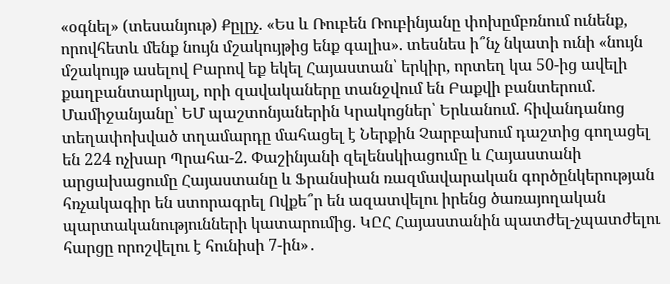«օգնել» (տեսանյութ) Քըլըչ. «Ես և Ռուբեն Ռուբինյանը փոխըմբռնում ունենք, որովհետև մենք նույն մշակույթից ենք գալիս». տեսնես ի՞նչ նկատի ունի «նույն մշակույթ ասելով Բարով եք եկել Հայաստան՝ երկիր, որտեղ կա 50-ից ավելի քաղբանտարկյալ, որի զավակաները տանջվում են Բաքվի բանտերում. Մամիջանյանը՝ ԵՄ պաշտոնյաներին Կրակոցներ՝ Երևանում. հիվանդանոց տեղափոխված տղամարդը մահացել է Ներքին Չարբախում դաշտից գողացել են 224 ոչխար Պրահա-2. Փաշինյանի զելենսկիացումը և Հայաստանի արցախացումը Հայաստանը և Ֆրանսիան ռազմավարական գործընկերության հռչակագիր են ստորագրել Ովքե՞ր են ազատվելու իրենց ծառայողական պարտականությունների կատարումից. ԿԸՀ Հայաստանին պատժել-չպատժելու հարցը որոշվելու է հունիսի 7-ին»․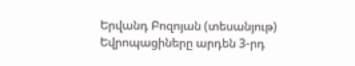Երվանդ Բոզոյան (տեսանյութ) Եվրոպացիները արդեն 3-րդ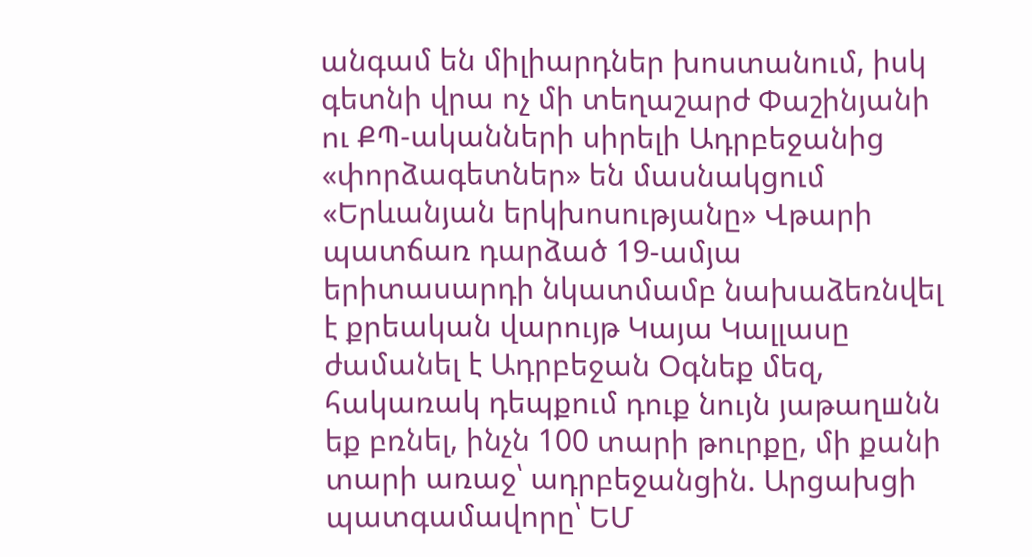անգամ են միլիարդներ խոստանում, իսկ գետնի վրա ոչ մի տեղաշարժ Փաշինյանի ու ՔՊ-ականների սիրելի Ադրբեջանից «փորձագետներ» են մասնակցում «Երևանյան երկխոսությանը» Վթարի պատճառ դարձած 19-ամյա երիտասարդի նկատմամբ նախաձեռնվել է քրեական վարույթ Կայա Կալլասը ժամանել է Ադրբեջան Օգնեք մեզ, հակառակ դեպքում դուք նույն յաթաղшնն եք բռնել, ինչն 100 տարի թուրքը, մի քանի տարի առաջ՝ ադրբեջանցին. Արցախցի պատգամավորը՝ ԵՄ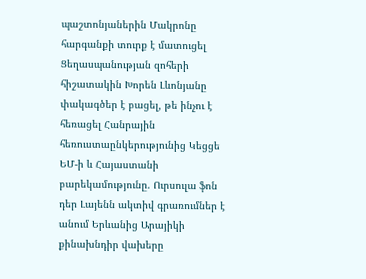պաշտոնյաներին Մակրոնը հարգանքի տուրք է մատուցել Ցեղասպանության զոհերի հիշատակին Խորեն Լևոնյանը փակագծեր է բացել, թե ինչու է հեռացել Հանրային հեռուստաընկերությունից Կեցցե ԵՄ-ի և Հայաստանի բարեկամությունը. Ուրսուլա ֆոն դեր Լայենն ակտիվ գրառումներ է անում Երևանից Արայիկի քինախնդիր վախերը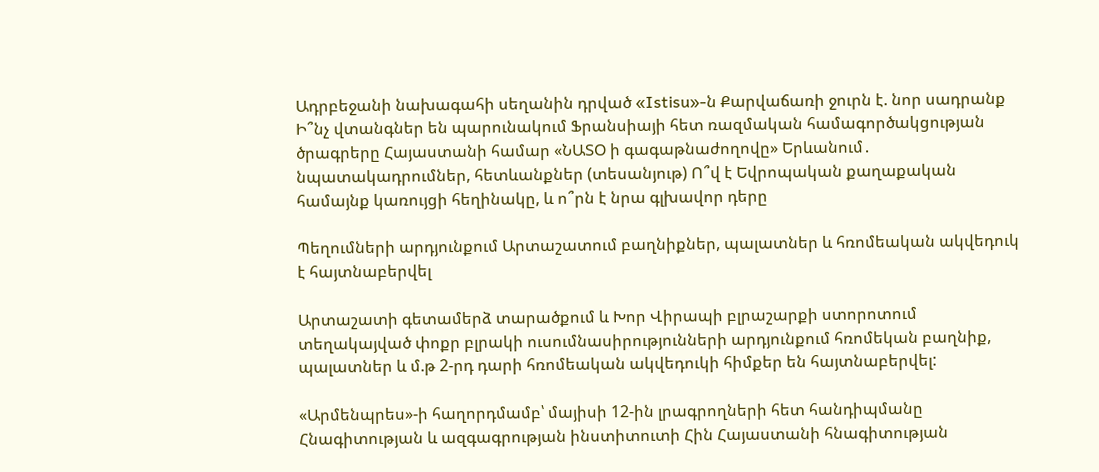Ադրբեջանի նախագահի սեղանին դրված «Istisu»-ն Քարվաճառի ջուրն է. նոր սադրանք Ի՞նչ վտանգներ են պարունակում Ֆրանսիայի հետ ռազմական համագործակցության ծրագրերը Հայաստանի համար «ՆԱՏՕ ի գագաթնաժողովը» Երևանում․ նպատակադրումներ, հետևանքներ (տեսանյութ) Ո՞վ է Եվրոպական քաղաքական համայնք կառույցի հեղինակը, և ո՞րն է նրա գլխավոր դերը

Պեղումների արդյունքում Արտաշատում բաղնիքներ, պալատներ և հռոմեական ակվեդուկ է հայտնաբերվել

Արտաշատի գետամերձ տարածքում և Խոր Վիրապի բլրաշարքի ստորոտում տեղակայված փոքր բլրակի ուսումնասիրությունների արդյունքում հռոմեկան բաղնիք, պալատներ և մ.թ 2-րդ դարի հռոմեական ակվեդուկի հիմքեր են հայտնաբերվել:

«Արմենպրես»-ի հաղորդմամբ՝ մայիսի 12-ին լրագրողների հետ հանդիպմանը Հնագիտության և ազգագրության ինստիտուտի Հին Հայաստանի հնագիտության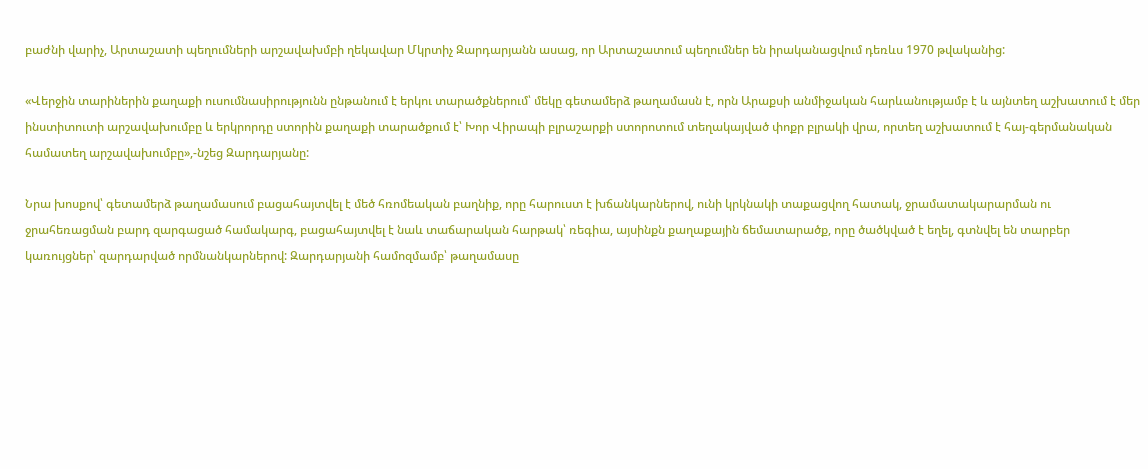բաժնի վարիչ, Արտաշատի պեղումների արշավախմբի ղեկավար Մկրտիչ Զարդարյանն ասաց, որ Արտաշատում պեղումներ են իրականացվում դեռևս 1970 թվականից:

«Վերջին տարիներին քաղաքի ուսումնասիրությունն ընթանում է երկու տարածքներում՝ մեկը գետամերձ թաղամասն է, որն Արաքսի անմիջական հարևանությամբ է և այնտեղ աշխատում է մեր ինստիտուտի արշավախումբը և երկրորդը ստորին քաղաքի տարածքում է՝ Խոր Վիրապի բլրաշարքի ստորոտում տեղակայված փոքր բլրակի վրա, որտեղ աշխատում է հայ-գերմանական համատեղ արշավախումբը»,-նշեց Զարդարյանը:

Նրա խոսքով՝ գետամերձ թաղամասում բացահայտվել է մեծ հռոմեական բաղնիք, որը հարուստ է խճանկարներով, ունի կրկնակի տաքացվող հատակ, ջրամատակարարման ու ջրահեռացման բարդ զարգացած համակարգ, բացահայտվել է նաև տաճարական հարթակ՝ ռեգիա, այսինքն քաղաքային ճեմատարածք, որը ծածկված է եղել, գտնվել են տարբեր կառույցներ՝ զարդարված որմնանկարներով: Զարդարյանի համոզմամբ՝ թաղամասը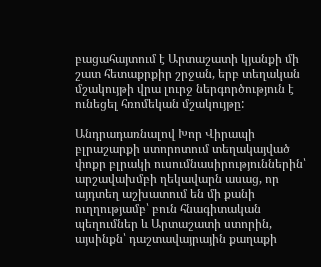բացահայտում է Արտաշատի կյանքի մի շատ հետաքրքիր շրջան, երբ տեղական մշակույթի վրա լուրջ ներգործություն է ունեցել հռոմեկան մշակույթը:

Անդրադառնալով Խոր Վիրապի բլրաշարքի ստորոտում տեղակայված փոքր բլրակի ուսումնասիրություններին՝ արշավախմբի ղեկավարն ասաց, որ այդտեղ աշխատում են մի քանի ուղղությամբ՝ բուն հնագիտական պեղումներ և Արտաշատի ստորին, այսինքն՝ դաշտավայրային քաղաքի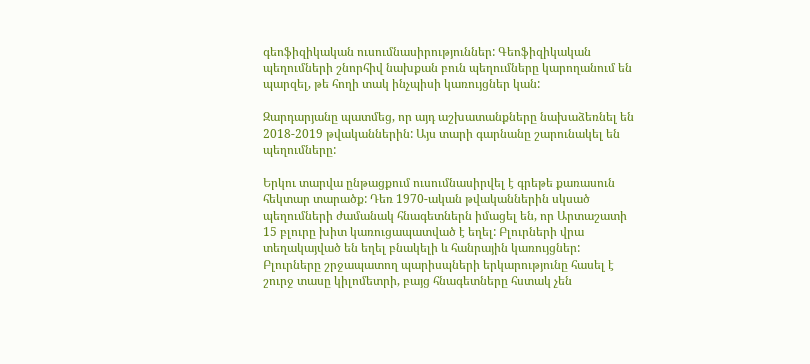գեոֆիզիկական ուսումնասիրություններ: Գեոֆիզիկական պեղումների շնորհիվ նախքան բուն պեղումները կարողանում են պարզել, թե հողի տակ ինչպիսի կառույցներ կան:

Զարդարյանը պատմեց, որ այդ աշխատանքները նախաձեռնել են 2018-2019 թվականներին: Այս տարի գարնանը շարունակել են պեղումները:

Երկու տարվա ընթացքում ուսումնասիրվել է գրեթե քառասուն հեկտար տարածք: Դեռ 1970-ական թվականներին սկսած պեղումների ժամանակ հնագետներն իմացել են, որ Արտաշատի 15 բլուրը խիտ կառուցապատված է եղել: Բլուրների վրա տեղակայված են եղել բնակելի և հանրային կառույցներ: Բլուրները շրջապատող պարիսպների երկարությունը հասել է շուրջ տասը կիլոմետրի, բայց հնագետները հստակ չեն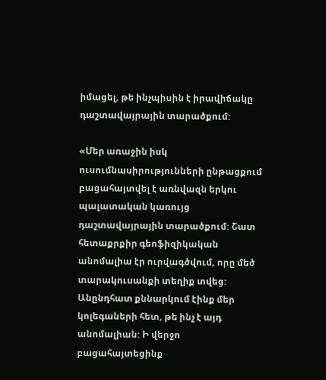իմացել, թե ինչպիսին է իրավիճակը դաշտավայրային տարածքում:

«Մեր առաջին իսկ ուսումնասիրությունների ընթացքում բացահայտվել է առնվազն երկու պալատական կառույց դաշտավայրային տարածքում: Շատ հետաքրքիր գեոֆիզիկական անոմալիա էր ուրվագծվում, որը մեծ տարակուսանքի տեղիք տվեց: Անընդհատ քննարկում էինք մեր կոլեգաների հետ, թե ինչ է այդ անոմալիան: Ի վերջո բացահայտեցինք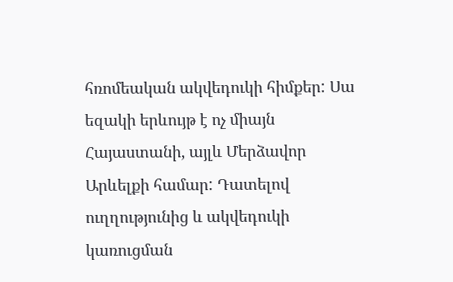հռոմեական ակվեդուկի հիմքեր: Սա եզակի երևույթ է ոչ միայն Հայաստանի, այլև Մերձավոր Արևելքի համար: Դատելով ուղղությունից և ակվեդուկի կառուցման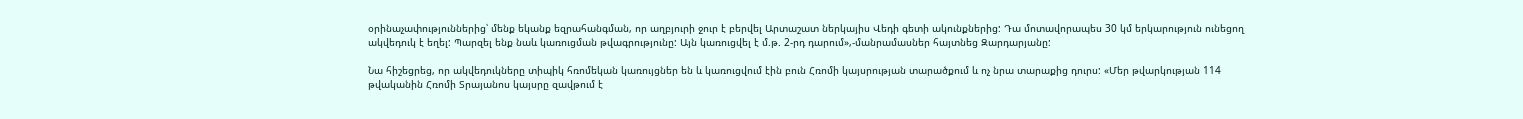օրինաչափություններից՝ մենք եկանք եզրահանգման, որ աղբյուրի ջուր է բերվել Արտաշատ ներկայիս Վեդի գետի ակունքներից: Դա մոտավորապես 30 կմ երկարություն ունեցող ակվեդուկ է եղել: Պարզել ենք նաև կառուցման թվագրությունը: Այն կառուցվել է մ.թ. 2-րդ դարում»,-մանրամասներ հայտնեց Զարդարյանը:

Նա հիշեցրեց, որ ակվեդուկները տիպիկ հռոմեկան կառույցներ են և կառուցվում էին բուն Հռոմի կայսրության տարածքում և ոչ նրա տարաքից դուրս: «Մեր թվարկության 114 թվականին Հռոմի Տրայանոս կայսրը զավթում է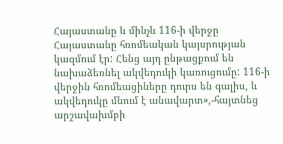Հայաստանը և մինչև 116-ի վերջը Հայաստանը հռոմեական կայսրության կազմում էր: Հենց այդ ընթացքում են նախաձեռնել ակվեդուկի կառուցումը: 116-ի վերջին հռոմեացիները դուրս են գալիս, և ակվեդուկը մնում է անավարտ»,-հայտնեց արշավախմբի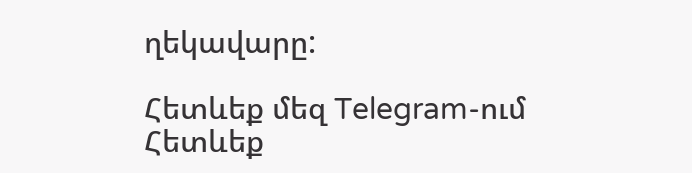ղեկավարը:

Հետևեք մեզ Telegram-ում
Հետևեք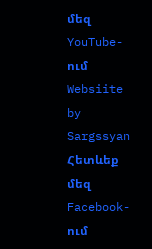մեզ YouTube-ում
Websiite by Sargssyan
Հետևեք մեզ Facebook-ում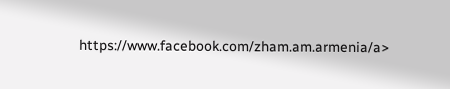https://www.facebook.com/zham.am.armenia/a>